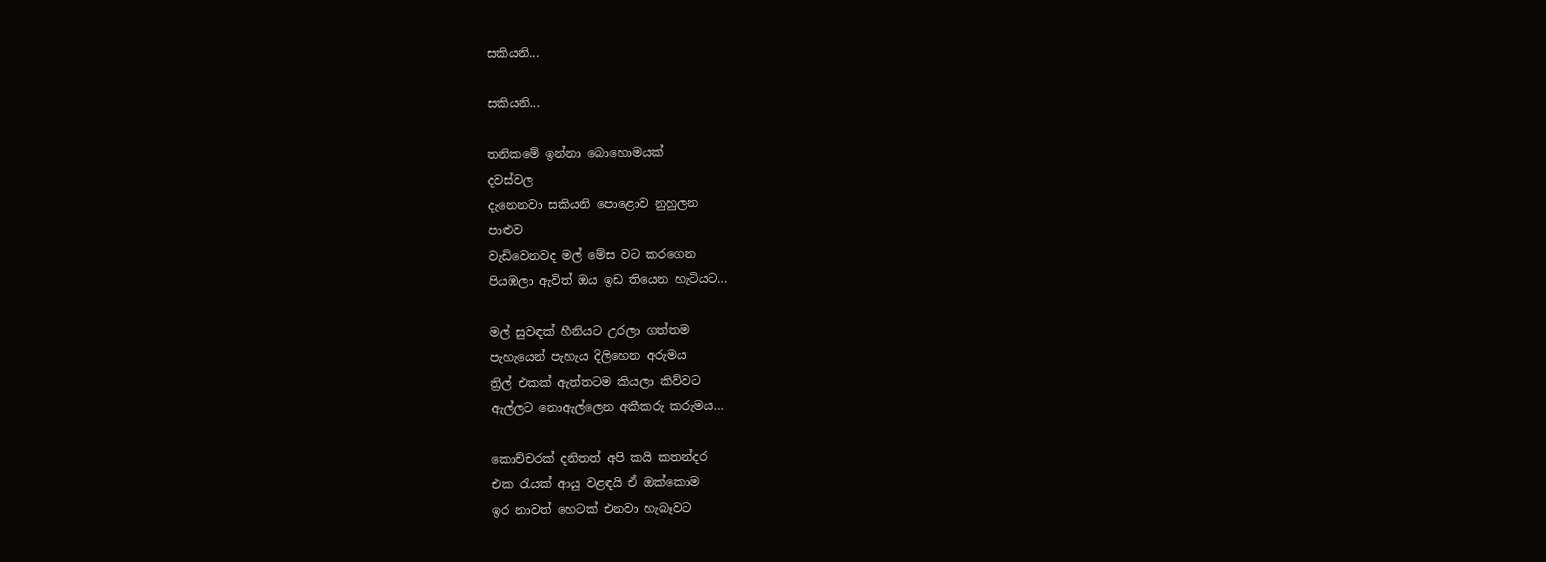සකියනි...

සකියනි...

තනිකමේ ඉන්නා බොහොමයක්
දවස්වල
දැනෙනවා සකියනි පොළොව නුහුලන
පාළුව
වැඩිවෙනවද මල් මේස වට කරගෙන
පියඹලා ඇවිත් ඔය ඉඩ තියෙන හැටියට…

මල් සුවඳක් හීනියට උරලා ගත්තම
පැහැයෙන් පැහැය දිලිහෙන අරුමය
ත්‍රිල් එකක් ඇත්තටම කියලා කිව්වට
ඇල්ලට නොඇල්ලෙන අකීකරු කරුමය…

කොච්චරක් දනිතත් අපි කයි කතන්දර
එක රැයක් ආයු වළඳයි ඒ ඔක්කොම
ඉර නාවත් හෙටක් එනවා හැබෑවට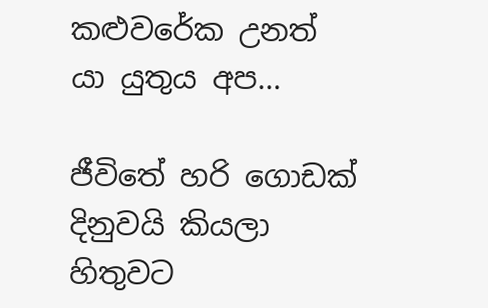කළුවරේක උනත් යා යුතුය අප…

ජීවිතේ හරි ගොඩක් දිනුවයි කියලා හිතුවට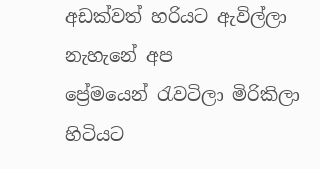අඩක්වත් හරියට ඇවිල්ලා නැහැනේ අප
ප්‍රේමයෙන් රැවටිලා මිරිකිලා හිටියට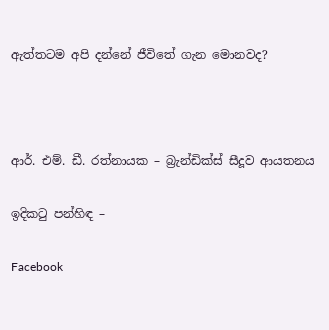ඇත්තටම අපි දන්නේ ජීවිතේ ගැන මොනවද?



ආර්. එම්. ඩී. රත්නායක – බ්‍රැන්ඩික්ස් සීදූව ආයතනය

ඉදිකටු පන්හිඳ –

Facebook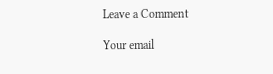Leave a Comment

Your email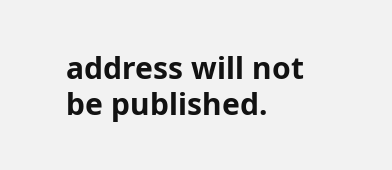address will not be published.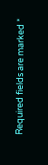Required fields are marked *